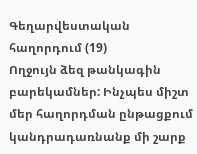Գեղարվեստական հաղորդում (19)
Ողջույն ձեզ թանկագին բարեկամներ: Ինչպես միշտ մեր հաղորդման ընթացքում կանդրադառնանք մի շարք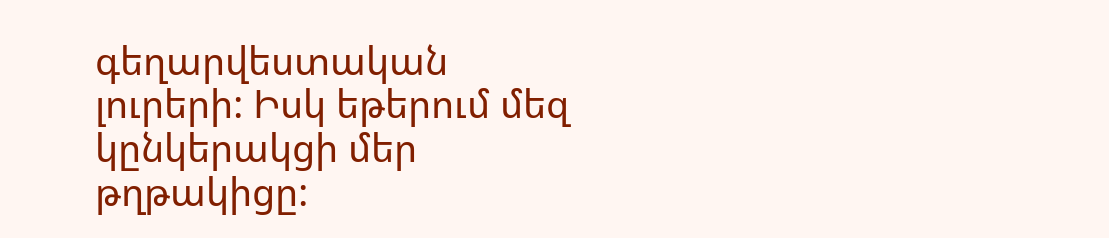գեղարվեստական լուրերի: Իսկ եթերում մեզ կընկերակցի մեր թղթակիցը: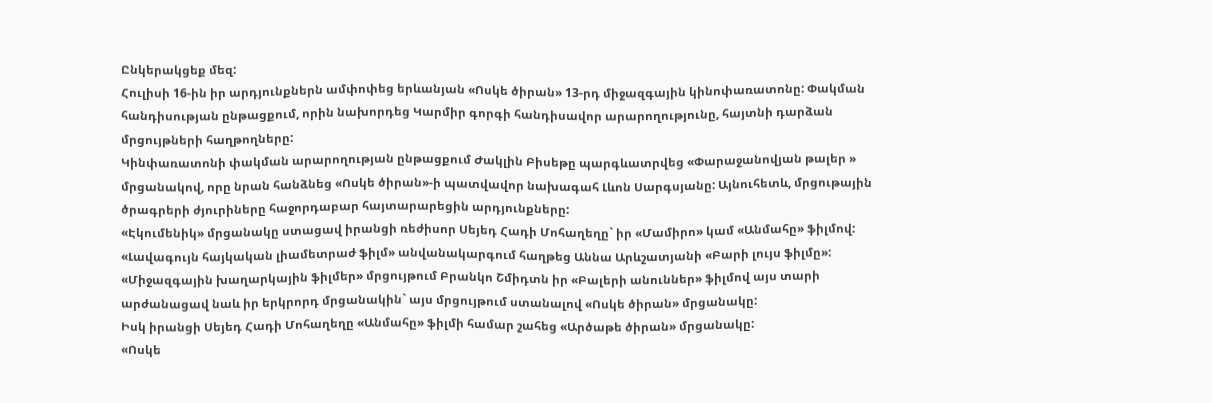Ընկերակցեք մեզ:
Հուլիսի 16-ին իր արդյունքներն ամփոփեց երևանյան «Ոսկե ծիրան» 13-րդ միջազգային կինոփառատոնը: Փակման հանդիսության ընթացքում, որին նախորդեց Կարմիր գորգի հանդիսավոր արարողությունը, հայտնի դարձան մրցույթների հաղթողները:
Կինփառատոնի փակման արարողության ընթացքում Ժակլին Բիսեթը պարգևատրվեց «Փարաջանովյան թալեր » մրցանակով, որը նրան հանձնեց «Ոսկե ծիրան»-ի պատվավոր նախագահ Լևոն Սարգսյանը: Այնուհետև, մրցութային ծրագրերի ժյուրիները հաջորդաբար հայտարարեցին արդյունքները:
«Էկումենիկ» մրցանակը ստացավ իրանցի ռեժիսոր Սեյեդ Հադի Մոհաղեղը` իր «Մամիրո» կամ «Անմահը» ֆիլմով:
«Լավագույն հայկական լիամետրաժ ֆիլմ» անվանակարգում հաղթեց Աննա Արևշատյանի «Բարի լույս ֆիլմը»:
«Միջազգային խաղարկային ֆիլմեր» մրցույթում Բրանկո Շմիդտն իր «Բալերի անուններ» ֆիլմով այս տարի արժանացավ նաև իր երկրորդ մրցանակին` այս մրցույթում ստանալով «Ոսկե ծիրան» մրցանակը:
Իսկ իրանցի Սեյեդ Հադի Մոհաղեղը «Անմահը» ֆիլմի համար շահեց «Արծաթե ծիրան» մրցանակը:
«Ոսկե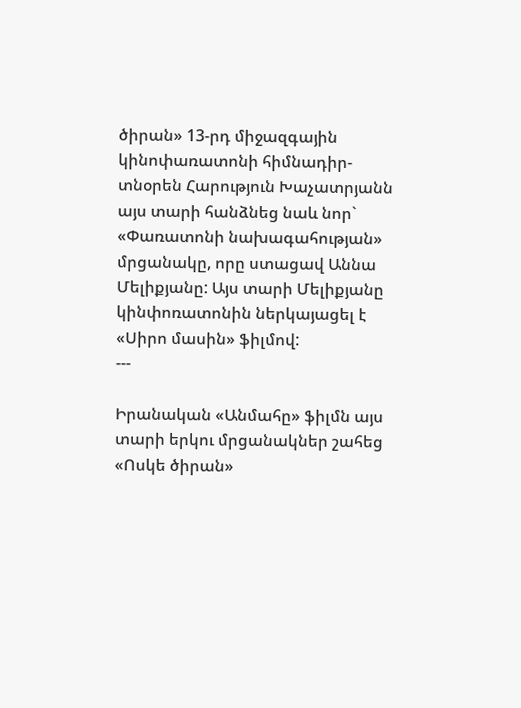ծիրան» 13-րդ միջազգային կինոփառատոնի հիմնադիր-տնօրեն Հարություն Խաչատրյանն այս տարի հանձնեց նաև նոր` «Փառատոնի նախագահության» մրցանակը, որը ստացավ Աննա Մելիքյանը: Այս տարի Մելիքյանը կինփոռատոնին ներկայացել է «Սիրո մասին» ֆիլմով:
---

Իրանական «Անմահը» ֆիլմն այս տարի երկու մրցանակներ շահեց «Ոսկե ծիրան»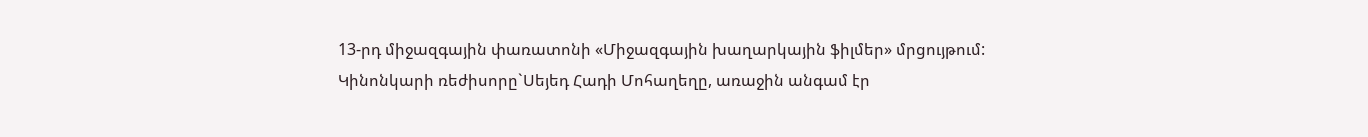13-րդ միջազգային փառատոնի «Միջազգային խաղարկային ֆիլմեր» մրցույթում:
Կինոնկարի ռեժիսորը`Սեյեդ Հադի Մոհաղեղը, առաջին անգամ էր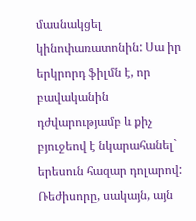մասնակցել կինոփառատոնին: Սա իր երկրորդ ֆիլմն է, որ բավականին դժվարությամբ և քիչ բյուջեով է նկարահանել` երեսուն հազար դոլարով: Ռեժիսորը, սակայն, այն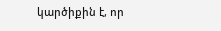կարծիքին է, որ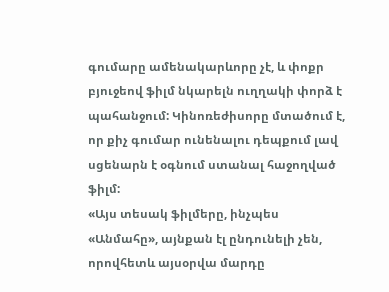գումարը ամենակարևորը չէ, և փոքր բյուջեով ֆիլմ նկարելն ուղղակի փորձ է պահանջում: Կինոռեժիսորը մտածում է, որ քիչ գումար ունենալու դեպքում լավ սցենարն է օգնում ստանալ հաջողված ֆիլմ:
«Այս տեսակ ֆիլմերը, ինչպես «Անմահը», այնքան էլ ընդունելի չեն, որովհետև այսօրվա մարդը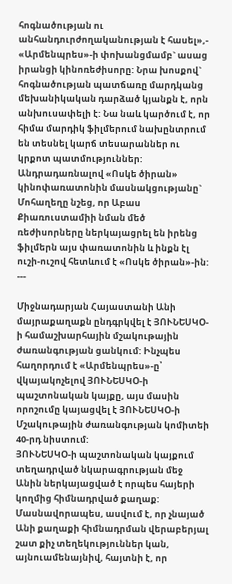հոգնածության ու անհանդուրժողականության է հասել»,- «Արմենպրես»-ի փոխանցմամբ` ասաց իրանցի կինոռեժիսորը: Նրա խոսքով` հոգնածության պատճառը մարդկանց մեխանիկական դարձած կյանքն է, որն անխուսափելի է: Նա նաև կարծում է, որ հիմա մարդիկ ֆիլմերում նախընտրում են տեսնել կարճ տեսարաններ ու կրքոտ պատմություններ:
Անդրադառնալով «Ոսկե ծիրան» կինոփառատոնին մասնակցությանը` Մոհաղեղը նշեց, որ Աբաս Քիառուստամիի նման մեծ ռեժիսորները ներկայացրել են իրենց ֆիլմերն այս փառատոնին և ինքն էլ ուշի-ուշով հետևում է «Ոսկե ծիրան»-ին:
---

Միջնադարյան Հայաստանի Անի մայրաքաղաքն ընդգրկվել է ՅՈՒՆԵՍԿՕ-ի համաշխարհային մշակութային ժառանգության ցանկում: Ինչպես հաղորդում է «Արմենպրես»-ը՝ վկայակոչելով ՅՈՒՆԵՍԿՕ-ի պաշտոնական կայքը, այս մասին որոշումը կայացվել է ՅՈՒՆԵՍԿՕ-ի Մշակութային ժառանգության կոմիտեի 40-րդ նիստում:
ՅՈՒՆԵՍԿՕ-ի պաշտոնական կայքում տեղադրված նկարագրության մեջ Անին ներկայացված է որպես հայերի կողմից հիմնադրված քաղաք: Մասնավորապես, ասվում է, որ չնայած Անի քաղաքի հիմնադրման վերաբերյալ շատ քիչ տեղեկություններ կան, այնուամենայնիվ, հայտնի է, որ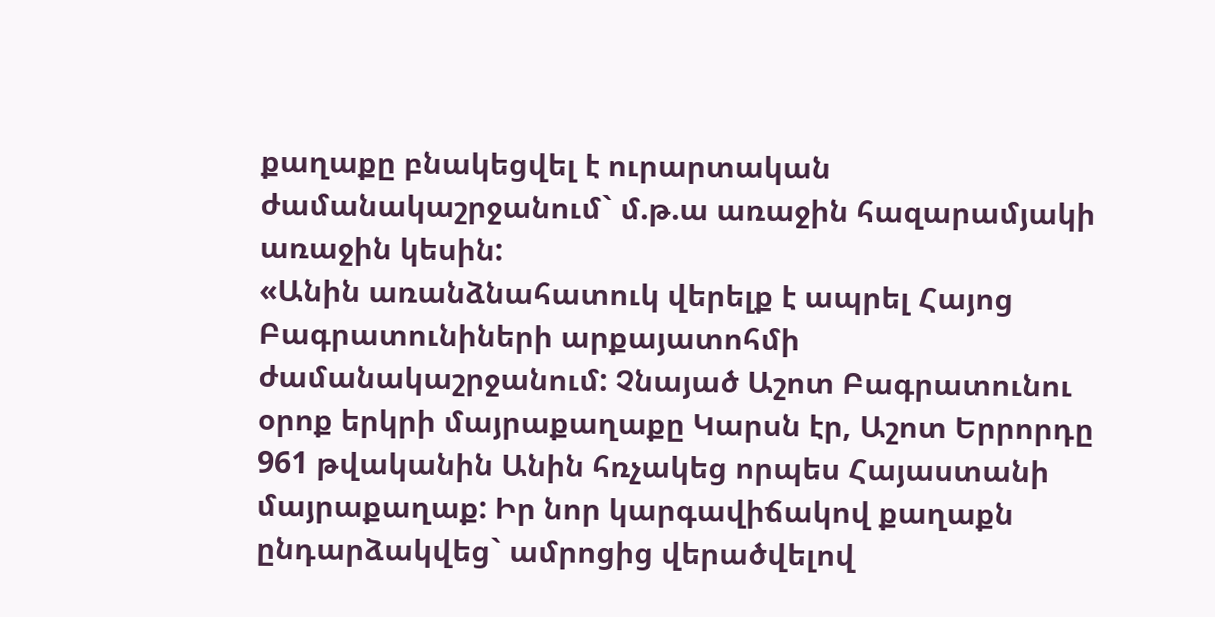քաղաքը բնակեցվել է ուրարտական ժամանակաշրջանում` մ.թ.ա առաջին հազարամյակի առաջին կեսին:
«Անին առանձնահատուկ վերելք է ապրել Հայոց Բագրատունիների արքայատոհմի ժամանակաշրջանում: Չնայած Աշոտ Բագրատունու օրոք երկրի մայրաքաղաքը Կարսն էր, Աշոտ Երրորդը 961 թվականին Անին հռչակեց որպես Հայաստանի մայրաքաղաք: Իր նոր կարգավիճակով քաղաքն ընդարձակվեց` ամրոցից վերածվելով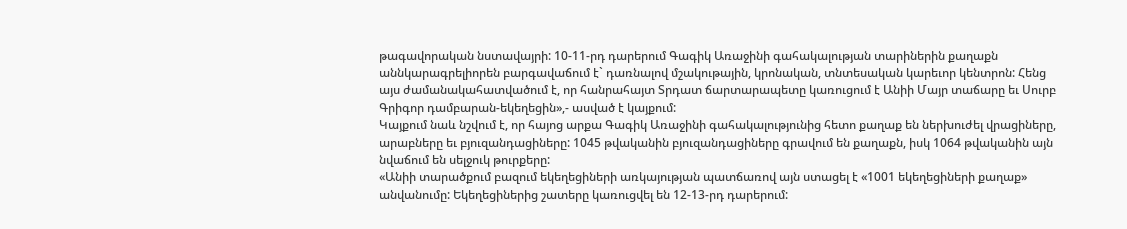թագավորական նստավայրի: 10-11-րդ դարերում Գագիկ Առաջինի գահակալության տարիներին քաղաքն աննկարագրելիորեն բարգավաճում է` դառնալով մշակութային, կրոնական, տնտեսական կարեւոր կենտրոն: Հենց այս ժամանակահատվածում է, որ հանրահայտ Տրդատ ճարտարապետը կառուցում է Անիի Մայր տաճարը եւ Սուրբ Գրիգոր դամբարան-եկեղեցին»,- ասված է կայքում:
Կայքում նաև նշվում է, որ հայոց արքա Գագիկ Առաջինի գահակալությունից հետո քաղաք են ներխուժել վրացիները, արաբները եւ բյուզանդացիները: 1045 թվականին բյուզանդացիները գրավում են քաղաքն, իսկ 1064 թվականին այն նվաճում են սելջուկ թուրքերը:
«Անիի տարածքում բազում եկեղեցիների առկայության պատճառով այն ստացել է «1001 եկեղեցիների քաղաք» անվանումը: Եկեղեցիներից շատերը կառուցվել են 12-13-րդ դարերում: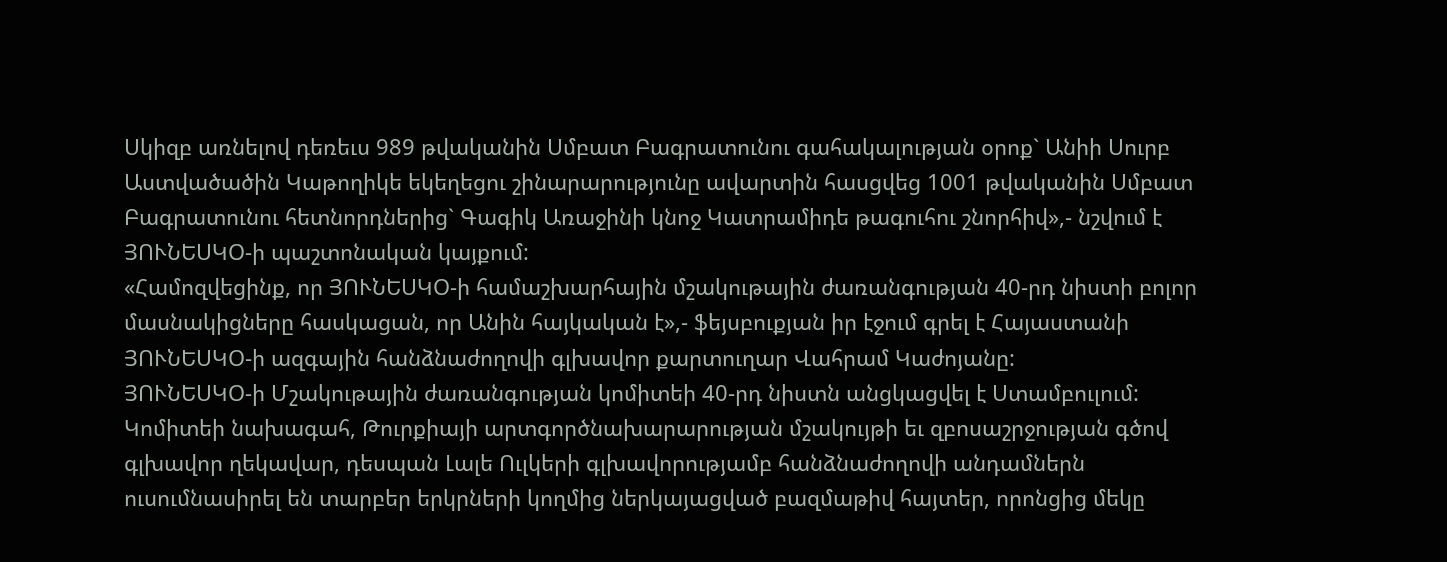Սկիզբ առնելով դեռեւս 989 թվականին Սմբատ Բագրատունու գահակալության օրոք` Անիի Սուրբ Աստվածածին Կաթողիկե եկեղեցու շինարարությունը ավարտին հասցվեց 1001 թվականին Սմբատ Բագրատունու հետնորդներից` Գագիկ Առաջինի կնոջ Կատրամիդե թագուհու շնորհիվ»,- նշվում է ՅՈՒՆԵՍԿՕ-ի պաշտոնական կայքում:
«Համոզվեցինք, որ ՅՈՒՆԵՍԿՕ-ի համաշխարհային մշակութային ժառանգության 40-րդ նիստի բոլոր մասնակիցները հասկացան, որ Անին հայկական է»,- ֆեյսբուքյան իր էջում գրել է Հայաստանի ՅՈՒՆԵՍԿՕ-ի ազգային հանձնաժողովի գլխավոր քարտուղար Վահրամ Կաժոյանը:
ՅՈՒՆԵՍԿՕ-ի Մշակութային ժառանգության կոմիտեի 40-րդ նիստն անցկացվել է Ստամբուլում: Կոմիտեի նախագահ, Թուրքիայի արտգործնախարարության մշակույթի եւ զբոսաշրջության գծով գլխավոր ղեկավար, դեսպան Լալե Ուլկերի գլխավորությամբ հանձնաժողովի անդամներն ուսումնասիրել են տարբեր երկրների կողմից ներկայացված բազմաթիվ հայտեր, որոնցից մեկը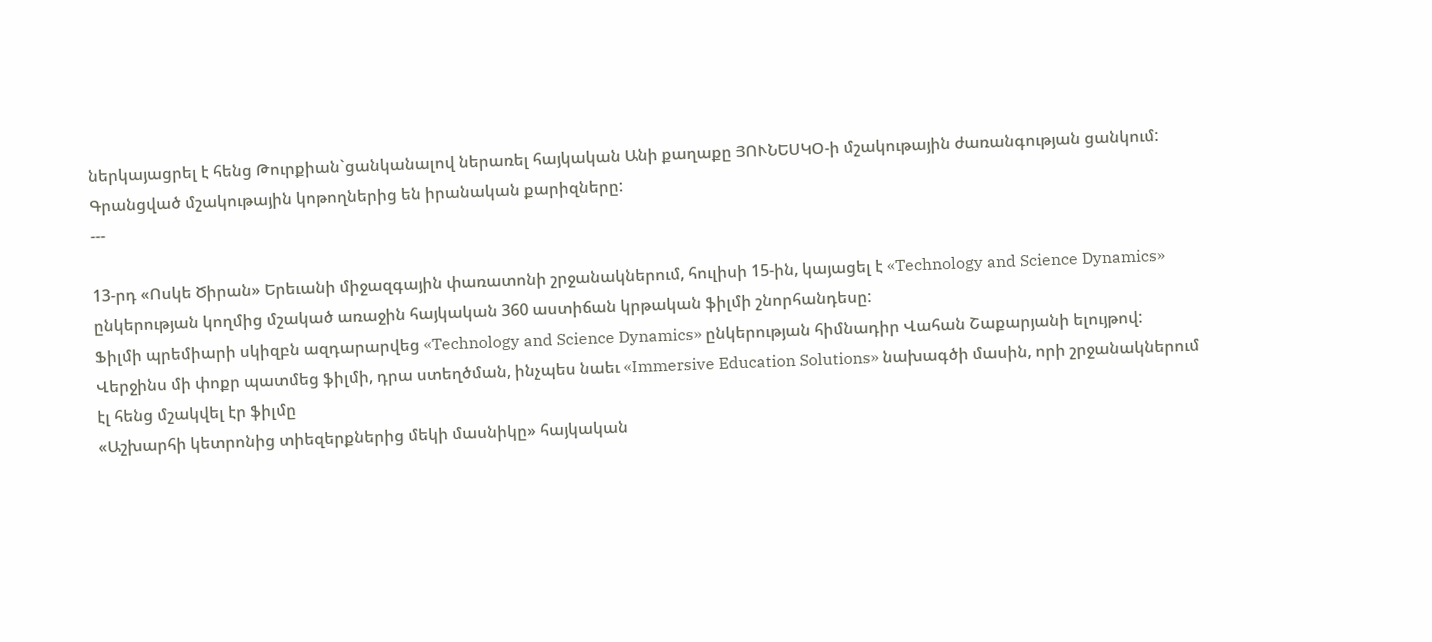ներկայացրել է հենց Թուրքիան`ցանկանալով ներառել հայկական Անի քաղաքը ՅՈՒՆԵՍԿՕ-ի մշակութային ժառանգության ցանկում:
Գրանցված մշակութային կոթողներից են իրանական քարիզները:
---

13-րդ «Ոսկե Ծիրան» Երեւանի միջազգային փառատոնի շրջանակներում, հուլիսի 15-ին, կայացել է «Technology and Science Dynamics» ընկերության կողմից մշակած առաջին հայկական 360 աստիճան կրթական ֆիլմի շնորհանդեսը:
Ֆիլմի պրեմիարի սկիզբն ազդարարվեց «Technology and Science Dynamics» ընկերության հիմնադիր Վահան Շաքարյանի ելույթով: Վերջինս մի փոքր պատմեց ֆիլմի, դրա ստեղծման, ինչպես նաեւ «Immersive Education Solutions» նախագծի մասին, որի շրջանակներում էլ հենց մշակվել էր ֆիլմը
«Աշխարհի կետրոնից տիեզերքներից մեկի մասնիկը» հայկական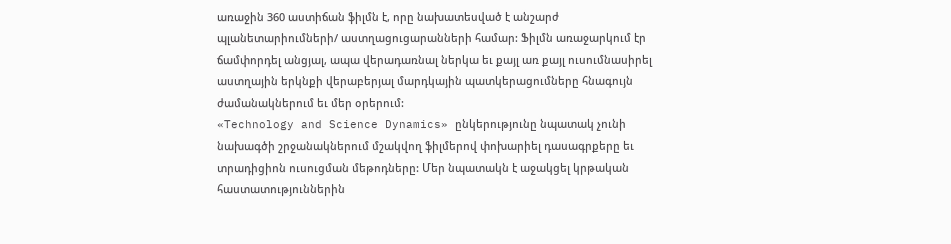առաջին 360 աստիճան ֆիլմն է, որը նախատեսված է անշարժ պլանետարիումների/ աստղացուցարանների համար: Ֆիլմն առաջարկում էր ճամփորդել անցյալ, ապա վերադառնալ ներկա եւ քայլ առ քայլ ուսումնասիրել աստղային երկնքի վերաբերյալ մարդկային պատկերացումները հնագույն ժամանակներում եւ մեր օրերում:
«Technology and Science Dynamics» ընկերությունը նպատակ չունի նախագծի շրջանակներում մշակվող ֆիլմերով փոխարիել դասագրքերը եւ տրադիցիոն ուսուցման մեթոդները: Մեր նպատակն է աջակցել կրթական հաստատություններին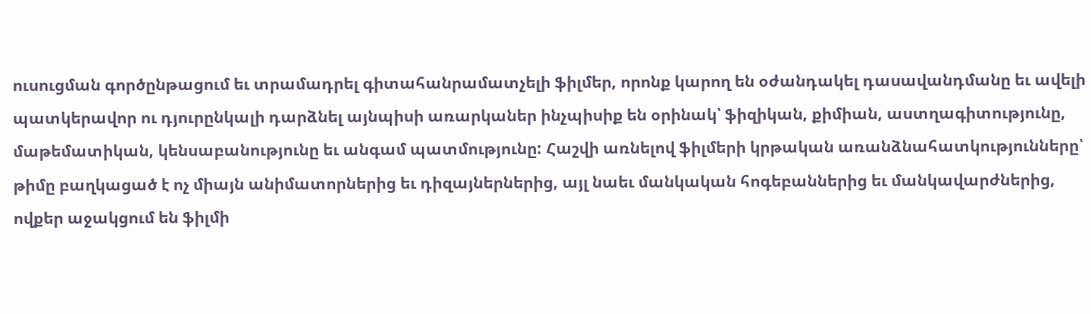ուսուցման գործընթացում եւ տրամադրել գիտահանրամատչելի ֆիլմեր, որոնք կարող են օժանդակել դասավանդմանը եւ ավելի պատկերավոր ու դյուրընկալի դարձնել այնպիսի առարկաներ ինչպիսիք են օրինակ՝ ֆիզիկան, քիմիան, աստղագիտությունը, մաթեմատիկան, կենսաբանությունը եւ անգամ պատմությունը: Հաշվի առնելով ֆիլմերի կրթական առանձնահատկությունները՝ թիմը բաղկացած է ոչ միայն անիմատորներից եւ դիզայներներից, այլ նաեւ մանկական հոգեբաններից եւ մանկավարժներից, ովքեր աջակցում են ֆիլմի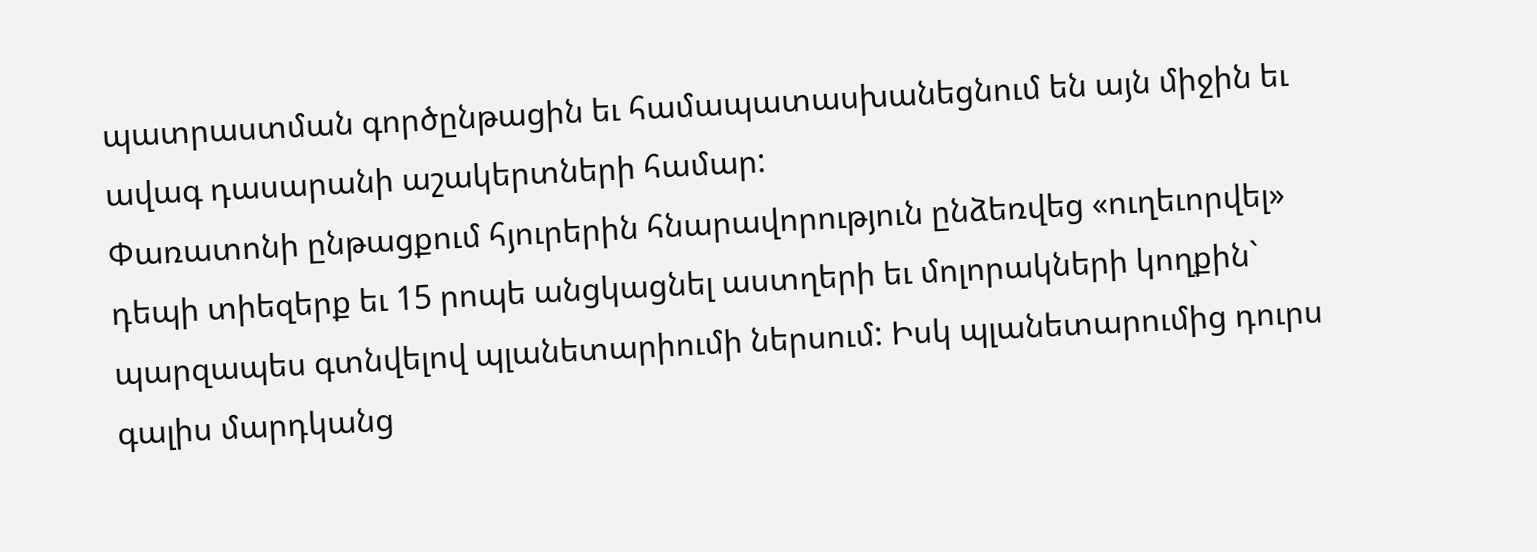պատրաստման գործընթացին եւ համապատասխանեցնում են այն միջին եւ ավագ դասարանի աշակերտների համար:
Փառատոնի ընթացքում հյուրերին հնարավորություն ընձեռվեց «ուղեւորվել» դեպի տիեզերք եւ 15 րոպե անցկացնել աստղերի եւ մոլորակների կողքին` պարզապես գտնվելով պլանետարիումի ներսում: Իսկ պլանետարումից դուրս գալիս մարդկանց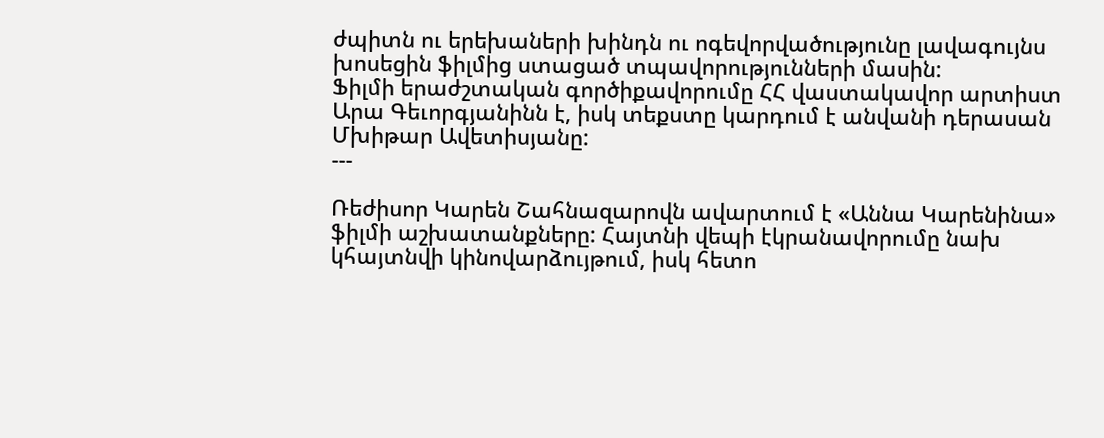ժպիտն ու երեխաների խինդն ու ոգեվորվածությունը լավագույնս խոսեցին ֆիլմից ստացած տպավորությունների մասին:
Ֆիլմի երաժշտական գործիքավորումը ՀՀ վաստակավոր արտիստ Արա Գեւորգյանինն է, իսկ տեքստը կարդում է անվանի դերասան Մխիթար Ավետիսյանը:
---

Ռեժիսոր Կարեն Շահնազարովն ավարտում է «Աննա Կարենինա» ֆիլմի աշխատանքները: Հայտնի վեպի էկրանավորումը նախ կհայտնվի կինովարձույթում, իսկ հետո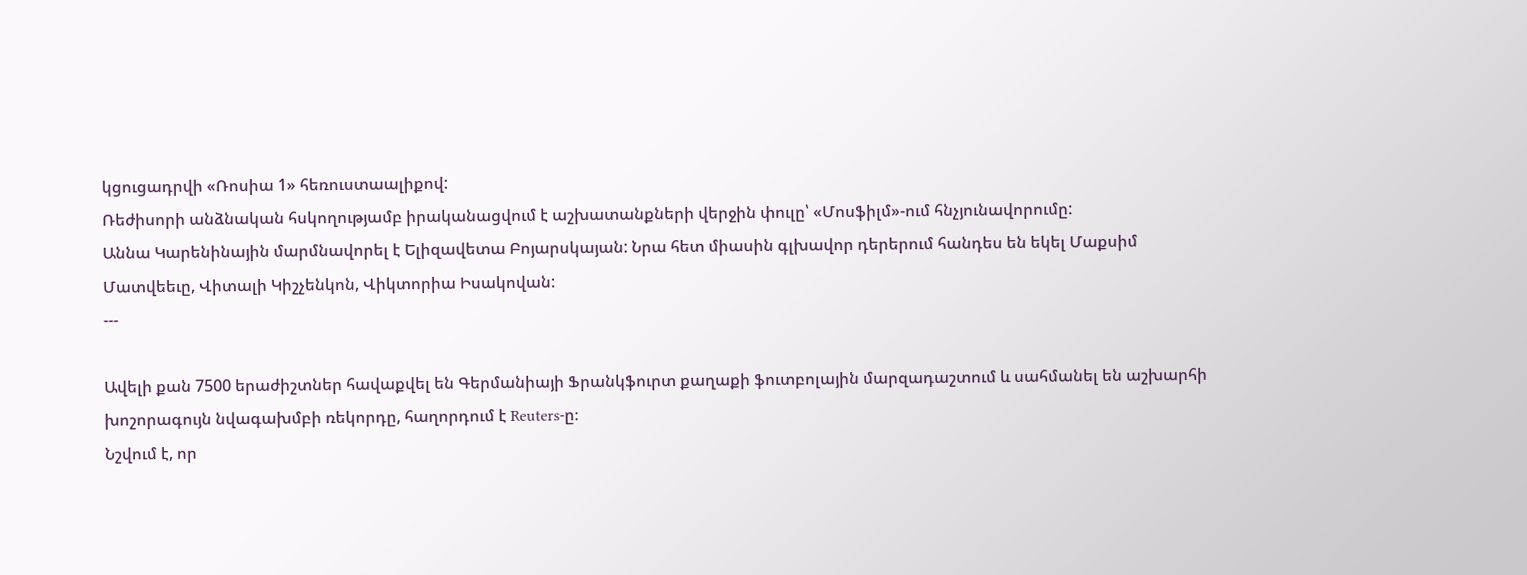կցուցադրվի «Ռոսիա 1» հեռուստաալիքով:
Ռեժիսորի անձնական հսկողությամբ իրականացվում է աշխատանքների վերջին փուլը՝ «Մոսֆիլմ»-ում հնչյունավորումը:
Աննա Կարենինային մարմնավորել է Ելիզավետա Բոյարսկայան: Նրա հետ միասին գլխավոր դերերում հանդես են եկել Մաքսիմ Մատվեեւը, Վիտալի Կիշչենկոն, Վիկտորիա Իսակովան:
---

Ավելի քան 7500 երաժիշտներ հավաքվել են Գերմանիայի Ֆրանկֆուրտ քաղաքի ֆուտբոլային մարզադաշտում և սահմանել են աշխարհի խոշորագույն նվագախմբի ռեկորդը, հաղորդում է Reuters-ը։
Նշվում է, որ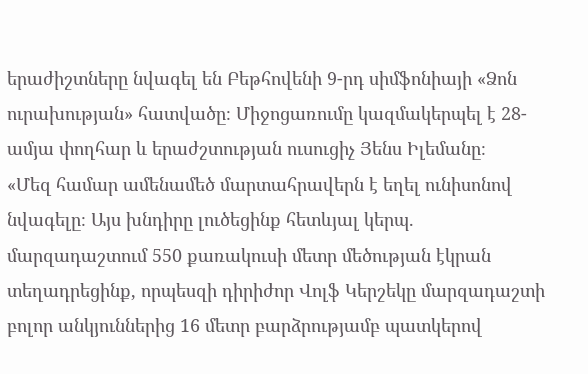երաժիշտները նվագել են Բեթհովենի 9-րդ սիմֆոնիայի «Ձոն ուրախության» հատվածը։ Միջոցառումը կազմակերպել է 28-ամյա փողհար և երաժշտության ուսուցիչ Յենս Իլեմանը։
«Մեզ համար ամենամեծ մարտահրավերն է եղել ունիսոնով նվագելը։ Այս խնդիրը լուծեցինք հետևյալ կերպ. մարզադաշտում 550 քառակուսի մետր մեծության էկրան տեղադրեցինք, որպեսզի դիրիժոր Վոլֆ Կերշեկը մարզադաշտի բոլոր անկյուններից 16 մետր բարձրությամբ պատկերով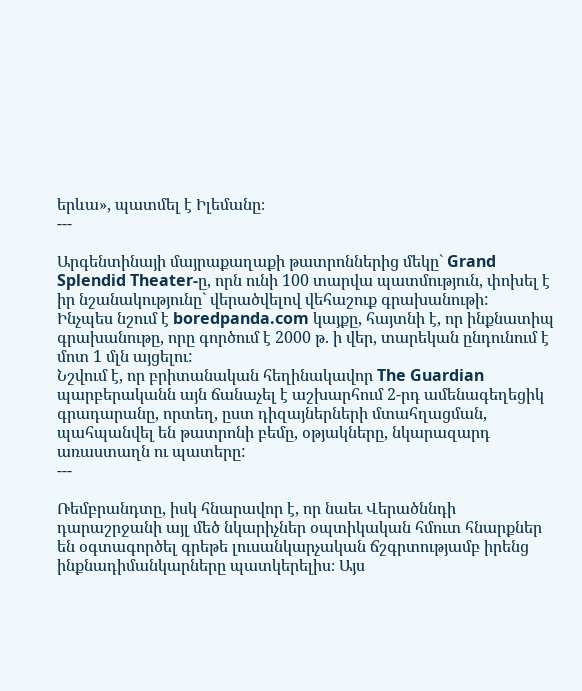երևա», պատմել է Իլեմանը։
---

Արգենտինայի մայրաքաղաքի թատրոններից մեկը` Grand Splendid Theater-ը, որն ունի 100 տարվա պատմություն, փոխել է իր նշանակությունը` վերածվելով վեհաշուք գրախանութի:
Ինչպես նշում է boredpanda.com կայքը, հայտնի է, որ ինքնատիպ գրախանութը, որը գործում է 2000 թ. ի վեր, տարեկան ընդունում է մոտ 1 մլն այցելու:
Նշվում է, որ բրիտանական հեղինակավոր The Guardian պարբերականն այն ճանաչել է աշխարհում 2-րդ ամենագեղեցիկ գրադարանը, որտեղ, ըստ դիզայներների մտահղացման, պահպանվել են թատրոնի բեմը, օթյակները, նկարազարդ առաստաղն ու պատերը:
---

Ռեմբրանդտը, իսկ հնարավոր է, որ նաեւ Վերածննդի դարաշրջանի այլ մեծ նկարիչներ օպտիկական հմուտ հնարքներ են օգտագործել գրեթե լուսանկարչական ճշգրտությամբ իրենց ինքնադիմանկարները պատկերելիս։ Այս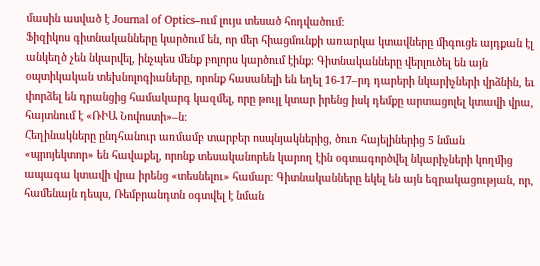մասին ասված է Journal of Optics–ում լույս տեսած հոդվածում։
Ֆիզիկոս գիտնականները կարծում են, որ մեր հիացմունքի առարկա կտավները միգուցե այդքան էլ անկեղծ չեն նկարվել, ինչպես մենք բոլորս կարծում էինք։ Գիտնականները վերլուծել են այն օպտիկական տեխնոլոգիաները, որոնք հասանելի են եղել 16-17–րդ դարերի նկարիչների վրձնին, եւ փորձել են դրանցից համակարգ կազմել, որը թույլ կտար իրենց իսկ դեմքը արտացոլել կտավի վրա, հայտնում է «ՌԻԱ Նովոստի»–ն։
Հեղինակները ընդհանուր առմամբ տարբեր ոսպնյակներից, ծուռ հայելիներից 5 նման «պրոյեկտոր» են հավաքել, որոնք տեսականորեն կարող էին օգտագործվել նկարիչների կողմից ապագա կտավի վրա իրենց «տեսնելու» համար։ Գիտնականները եկել են այն եզրակացության, որ, համենայն դեպս, Ռեմբրանդտն օգտվել է նման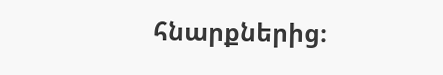հնարքներից։